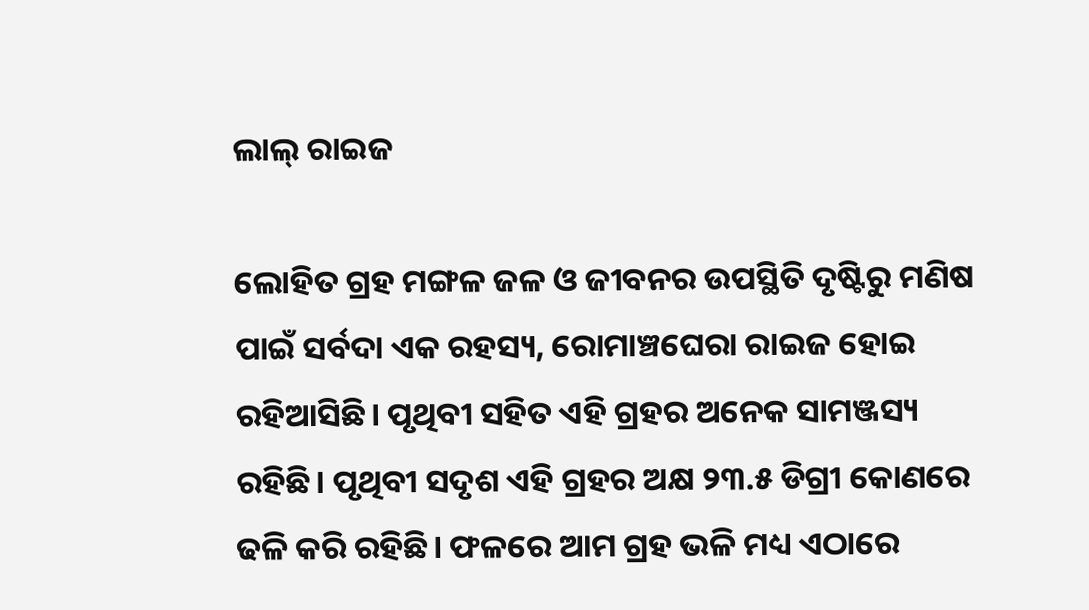ଲାଲ୍‌ ରାଇଜ

ଲୋହିତ ଗ୍ରହ ମଙ୍ଗଳ ଜଳ ଓ ଜୀବନର ଉପସ୍ଥିତି ଦୃଷ୍ଟିରୁ ମଣିଷ ପାଇଁ ସର୍ବଦା ଏକ ରହସ୍ୟ, ରୋମାଞ୍ଚଘେରା ରାଇଜ ହୋଇ ରହିଆସିଛି। ପୃଥିବୀ ସହିତ ଏହି ଗ୍ରହର ଅନେକ ସାମଞ୍ଜସ୍ୟ ରହିଛି। ପୃଥିବୀ ସଦୃଶ ଏହି ଗ୍ରହର ଅକ୍ଷ ୨୩.୫ ଡିଗ୍ରୀ କୋଣରେ ଢଳି କରି ରହିଛି। ଫଳରେ ଆମ ଗ୍ରହ ଭଳି ମଧ୍ୟ ଏଠାରେ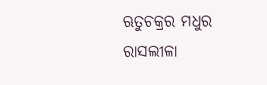ଋତୁଚକ୍ରର ମଧୁର ରାସଲୀଳା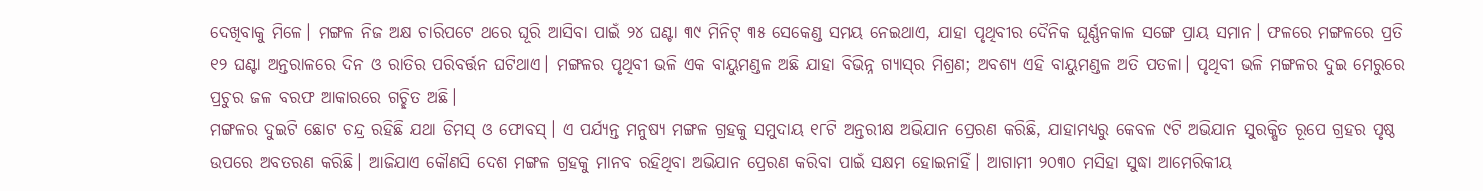ଦେଖିବାକୁ ମିଳେ। ମଙ୍ଗଳ ନିଜ ଅକ୍ଷ ଚାରିପଟେ ଥରେ ଘୂରି ଆସିବା ପାଇଁ ୨୪ ଘଣ୍ଟା ୩୯ ମିନିଟ୍‌ ୩୫ ସେକେଣ୍ଡ ସମୟ ନେଇଥାଏ, ଯାହା ପୃଥିବୀର ଦୈନିକ ଘୂର୍ଣ୍ଣନକାଳ ସଙ୍ଗେ ପ୍ରାୟ ସମାନ। ଫଳରେ ମଙ୍ଗଳରେ ପ୍ରତି ୧୨ ଘଣ୍ଟା ଅନ୍ତରାଳରେ ଦିନ ଓ ରାତିର ପରିବର୍ତ୍ତନ ଘଟିଥାଏ। ମଙ୍ଗଳର ପୃଥିବୀ ଭଳି ଏକ ବାୟୁମଣ୍ଡଳ ଅଛି ଯାହା ବିଭିନ୍ନ ଗ୍ୟାସ୍‌ର ମିଶ୍ରଣ; ଅବଶ୍ୟ ଏହି ବାୟୁମଣ୍ଡଳ ଅତି ପତଳା। ପୃଥିବୀ ଭଳି ମଙ୍ଗଳର ଦୁଇ ମେରୁରେ ପ୍ରଚୁର ଜଳ ବରଫ ଆକାରରେ ଗଚ୍ଛିତ ଅଛି।
ମଙ୍ଗଳର ଦୁଇଟି ଛୋଟ ଚନ୍ଦ୍ର ରହିଛି ଯଥା ଡିମସ୍‌ ଓ ଫୋବସ୍‌। ଏ ପର୍ଯ୍ୟନ୍ତ ମନୁଷ୍ୟ ମଙ୍ଗଳ ଗ୍ରହକୁ ସମୁଦାୟ ୧୮ଟି ଅନ୍ତରୀକ୍ଷ ଅଭିଯାନ ପ୍ରେରଣ କରିଛି, ଯାହାମଧ୍ୟରୁ କେବଳ ୯ଟି ଅଭିଯାନ ସୁରକ୍ଷିତ ରୂପେ ଗ୍ରହର ପୃଷ୍ଠ ଉପରେ ଅବତରଣ କରିଛି। ଆଜିଯାଏ କୌଣସି ଦେଶ ମଙ୍ଗଳ ଗ୍ରହକୁ ମାନବ ରହିଥିବା ଅଭିଯାନ ପ୍ରେରଣ କରିବା ପାଇଁ ସକ୍ଷମ ହୋଇନାହିଁ। ଆଗାମୀ ୨୦୩୦ ମସିହା ସୁଦ୍ଧା ଆମେରିକୀୟ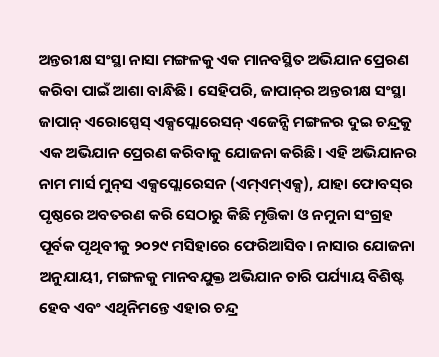ଅନ୍ତରୀକ୍ଷ ସଂସ୍ଥା ନାସା ମଙ୍ଗଳକୁ ଏକ ମାନବସ୍ଥିତ ଅଭିଯାନ ପ୍ରେରଣ କରିବା ପାଇଁ ଆଶା ବାନ୍ଧିଛି। ସେହିପରି, ଜାପାନ୍‌ର ଅନ୍ତରୀକ୍ଷ ସଂସ୍ଥା ଜାପାନ୍‌ ଏରୋସ୍ପେସ୍‌ ଏକ୍ସପ୍ଲୋରେସନ୍‌ ଏଜେନ୍ସି ମଙ୍ଗଳର ଦୁଇ ଚନ୍ଦ୍ରକୁ ଏକ ଅଭିଯାନ ପ୍ରେରଣ କରିବାକୁ ଯୋଜନା କରିଛି। ଏହି ଅଭିଯାନର ନାମ ମାର୍ସ ମୁନ୍‌ସ ଏକ୍ସପ୍ଲୋରେସନ (ଏମ୍‌ଏମ୍‌ଏକ୍ସ), ଯାହା ଫୋବସ୍‌ର ପୃଷ୍ଠରେ ଅବତରଣ କରି ସେଠାରୁ କିଛି ମୃତ୍ତିକା ଓ ନମୁନା ସଂଗ୍ରହ ପୂର୍ବକ ପୃଥିବୀକୁ ୨୦୨୯ ମସିହାରେ ଫେରିଆସିବ। ନାସାର ଯୋଜନା ଅନୁଯାୟୀ, ମଙ୍ଗଳକୁ ମାନବଯୁକ୍ତ ଅଭିଯାନ ଚାରି ପର୍ଯ୍ୟାୟ ବିଶିଷ୍ଟ ହେବ ଏବଂ ଏଥିନିମନ୍ତେ ଏହାର ଚନ୍ଦ୍ର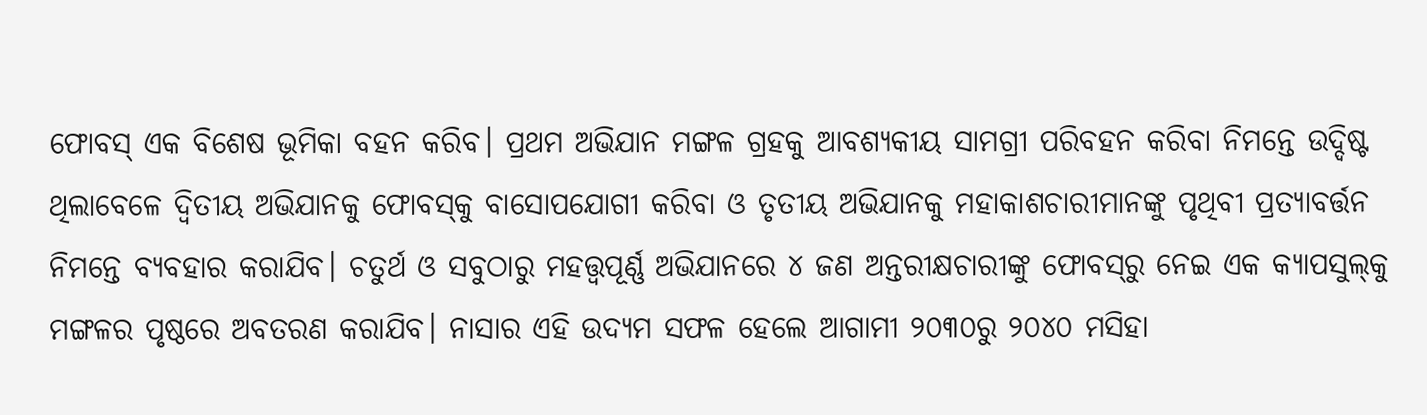ଫୋବସ୍‌ ଏକ ବିଶେଷ ଭୂମିକା ବହନ କରିବ। ପ୍ରଥମ ଅଭିଯାନ ମଙ୍ଗଳ ଗ୍ରହକୁ ଆବଶ୍ୟକୀୟ ସାମଗ୍ରୀ ପରିବହନ କରିବା ନିମନ୍ତେ ଉଦ୍ଦିଷ୍ଟ ଥିଲାବେଳେ ଦ୍ୱିତୀୟ ଅଭିଯାନକୁ ଫୋବସ୍‌କୁ ବାସୋପଯୋଗୀ କରିବା ଓ ତୃତୀୟ ଅଭିଯାନକୁ ମହାକାଶଚାରୀମାନଙ୍କୁ ପୃଥିବୀ ପ୍ରତ୍ୟାବର୍ତ୍ତନ ନିମନ୍ତେ ବ୍ୟବହାର କରାଯିବ। ଚତୁର୍ଥ ଓ ସବୁଠାରୁ ମହତ୍ତ୍ୱପୂର୍ଣ୍ଣ ଅଭିଯାନରେ ୪ ଜଣ ଅନ୍ତରୀକ୍ଷଚାରୀଙ୍କୁ ଫୋବସ୍‌ରୁ ନେଇ ଏକ କ୍ୟାପସୁଲ୍‌କୁ ମଙ୍ଗଳର ପୃଷ୍ଠରେ ଅବତରଣ କରାଯିବ। ନାସାର ଏହି ଉଦ୍ୟମ ସଫଳ ହେଲେ ଆଗାମୀ ୨୦୩୦ରୁ ୨୦୪୦ ମସିହା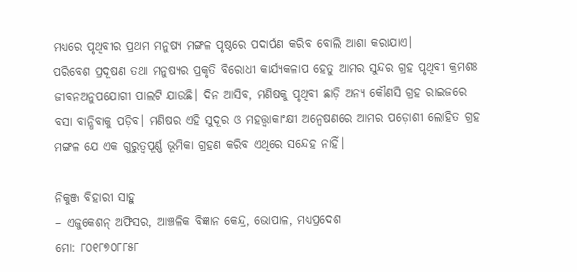ମଧ୍ୟରେ ପୃଥିବୀର ପ୍ରଥମ ମନୁଷ୍ୟ ମଙ୍ଗଳ ପୃଷ୍ଠରେ ପଦାର୍ପଣ କରିବ ବୋଲି ଆଶା କରାଯାଏ।
ପରିବେଶ ପ୍ରଦୂଷଣ ତଥା ମନୁଷ୍ୟର ପ୍ରକୃତି ବିରୋଧୀ କାର୍ଯ୍ୟକଳାପ ହେତୁ ଆମର ସୁନ୍ଦର ଗ୍ରହ ପୃଥିବୀ କ୍ରମଶଃ ଜୀବନଅନୁପଯୋଗୀ ପାଲଟି ଯାଉଛି। ଦିନ ଆସିବ, ମଣିଷକୁ ପୃଥିବୀ ଛାଡ଼ି ଅନ୍ୟ କୌଣସି ଗ୍ରହ ରାଇଜରେ ବସା ବାନ୍ଧିବାକୁ ପଡ଼ିବ। ମଣିଷର ଏହି ସୁଦୂର ଓ ମହତ୍ତ୍ୱାକାଂକ୍ଷୀ ଅନ୍ବେଷଣରେ ଆମର ପଡ଼ୋଶୀ ଲୋହିତ ଗ୍ରହ ମଙ୍ଗଳ ଯେ ଏକ ଗୁରୁତ୍ୱପୂର୍ଣ୍ଣ ଭୂମିକା ଗ୍ରହଣ କରିବ ଏଥିରେ ସନ୍ଦେହ ନାହିଁ।

ନିକୁଞ୍ଜ ବିହାରୀ ସାହୁ
– ଏଜୁକେଶନ୍‌ ଅଫିସର, ଆଞ୍ଚଳିକ ବିଜ୍ଞାନ କେନ୍ଦ୍ର, ଭୋପାଳ, ମଧ୍ୟପ୍ରଦେଶ
ମୋ: ୮୦୧୮୭୦୮୮୫୮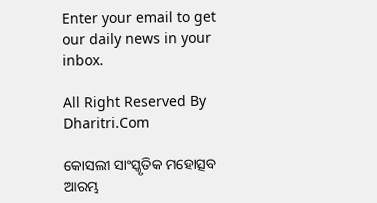Enter your email to get our daily news in your inbox.

All Right Reserved By Dharitri.Com

କୋସଲୀ ସାଂସ୍କୃତିକ ମହୋତ୍ସବ ଆରମ୍ଭ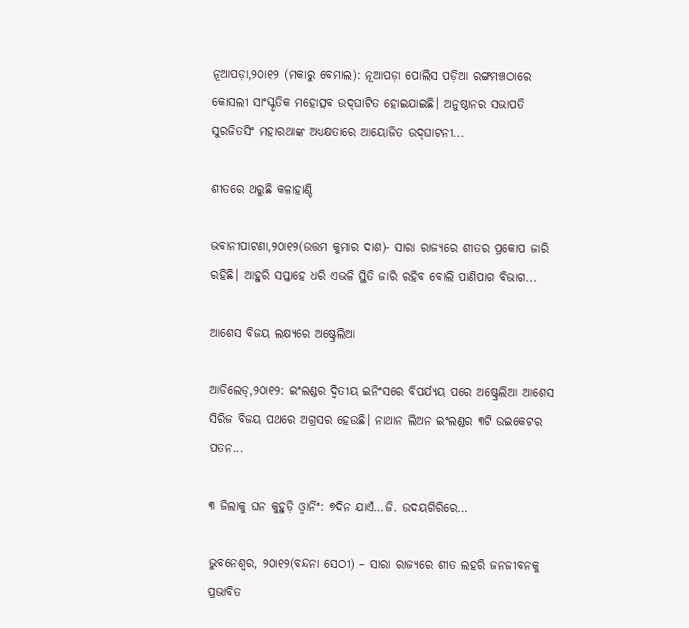ନୂଆପଡ଼ା,୨୦ା୧୨ (ମକାରୁ ବେମାଲ): ନୂଆପଡ଼ା ପୋଲିସ ପଡ଼ିଆ ରଙ୍ଗମଞ୍ଚଠାରେ କୋସଲୀ ସାଂସ୍କୃତିକ ମହୋତ୍ସବ ଉଦ୍‌ଘାଟିତ ହୋଇଯାଇଛି। ଅନୁଷ୍ଠାନର ସଭାପତି ସୁରଜିତସିଂ ମହାରଥାଙ୍କ ଅଧ୍ୟକ୍ଷତାରେ ଆୟୋଜିତ ଉଦ୍‌ଘାଟନୀ...

ଶୀତରେ ଥରୁଛି କଳାହାଣ୍ଡି

ଭବାନୀପାଟଣା,୨୦ା୧୨(ଉତ୍ତମ କୁମାର ଦାଶ)- ସାରା ରାଜ୍ୟରେ ଶୀତର ପ୍ରକୋପ ଜାରି ରହିଛି। ଆହୁରି ସପ୍ତାହେ ଧରି ଏଭଳି ସ୍ଥିତି ଜାରି ରହିବ ବୋଲି ପାଣିପାଗ ବିଭାଗ...

ଆଶେସ ବିଜୟ ଲକ୍ଷ୍ୟରେ ଅଷ୍ଟ୍ରେଲିଆ

ଆଡିଲେଡ୍‌,୨୦ା୧୨: ଇଂଲଣ୍ଡର ଦ୍ୱିତୀୟ ଇନିଂସରେ ବିପର୍ଯ୍ୟୟ ପରେ ଅଷ୍ଟ୍ରେଲିଆ ଆଶେସ ସିରିଜ ବିଜୟ ପଥରେ ଅଗ୍ରସର ହେଉଛି। ନାଥାନ ଲିଅନ ଇଂଲଣ୍ଡର ୩ଟି ଉଇକେଟର ପତନ...

୩ ଜିଲାକୁ ଘନ କୁହୁଡ଼ି ଓ୍ବାର୍ନିଂ: ୭ଦିନ ଯାଏଁ…ଜି. ଉଦୟଗିରିରେ…

ଭୁବନେଶ୍ୱର, ୨୦ା୧୨(ବନ୍ଦନା ସେଠୀ) – ସାରା ରାଜ୍ୟରେ ଶୀତ ଲହରି ଜନଜୀବନକୁ ପ୍ରଭାବିତ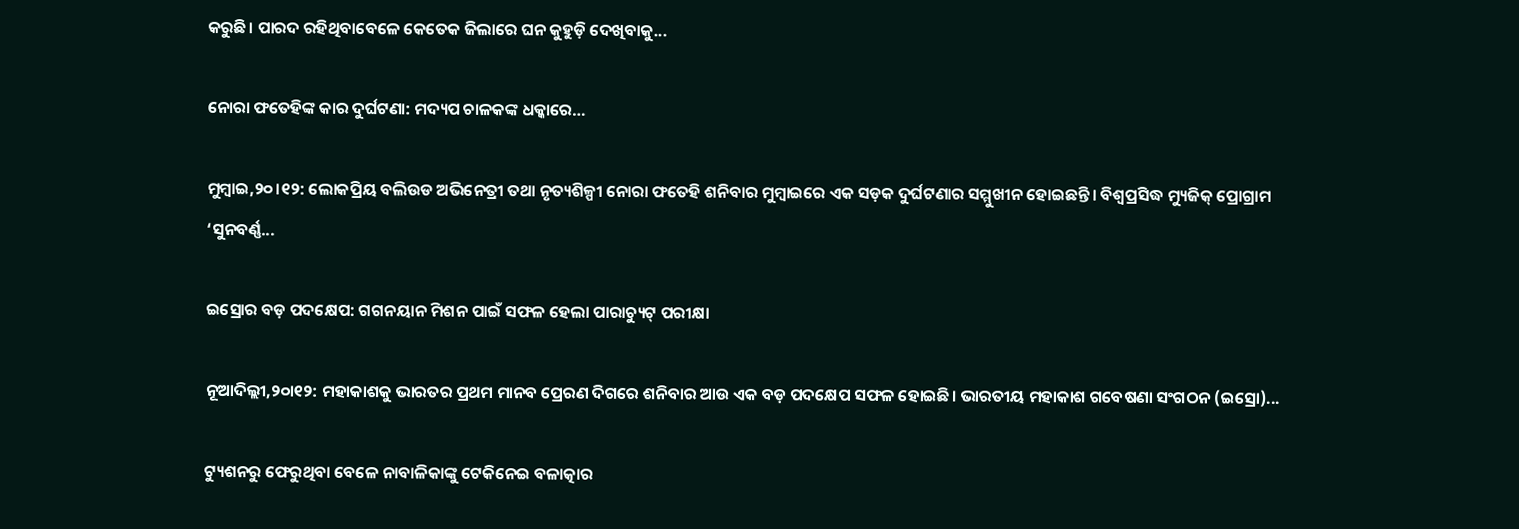କରୁଛି। ପାରଦ ରହିଥିବାବେଳେ କେତେକ ଜିଲାରେ ଘନ କୁହୁଡ଼ି ଦେଖିବାକୁ...

ନୋରା ଫତେହିଙ୍କ କାର ଦୁର୍ଘଟଣା: ମଦ୍ୟପ ଚାଳକଙ୍କ ଧକ୍କାରେ…

ମୁମ୍ବାଇ,୨୦।୧୨: ଲୋକପ୍ରିୟ ବଲିଉଡ ଅଭିନେତ୍ରୀ ତଥା ନୃତ୍ୟଶିଳ୍ପୀ ନୋରା ଫତେହି ଶନିବାର ମୁମ୍ବାଇରେ ଏକ ସଡ଼କ ଦୁର୍ଘଟଣାର ସମ୍ମୁଖୀନ ହୋଇଛନ୍ତି। ବିଶ୍ୱପ୍ରସିଦ୍ଧ ମ୍ୟୁଜିକ୍ ପ୍ରୋଗ୍ରାମ ‘ସୁନବର୍ଣ୍ଣ...

ଇସ୍ରୋର ବଡ଼ ପଦକ୍ଷେପ: ଗଗନୟାନ ମିଶନ ପାଇଁ ସଫଳ ହେଲା ପାରାଚ୍ୟୁଟ୍‌ ପରୀକ୍ଷା

ନୂଆଦିଲ୍ଲୀ,୨୦ା୧୨: ମହାକାଶକୁ ଭାରତର ପ୍ରଥମ ମାନବ ପ୍ରେରଣ ଦିଗରେ ଶନିବାର ଆଉ ଏକ ବଡ଼ ପଦକ୍ଷେପ ସଫଳ ହୋଇଛି। ଭାରତୀୟ ମହାକାଶ ଗବେଷଣା ସଂଗଠନ (ଇସ୍ରୋ)...

ଟ୍ୟୁଶନରୁ ଫେରୁଥିବା ବେଳେ ନାବାଳିକାଙ୍କୁ ଟେକିନେଇ ବଳାତ୍କାର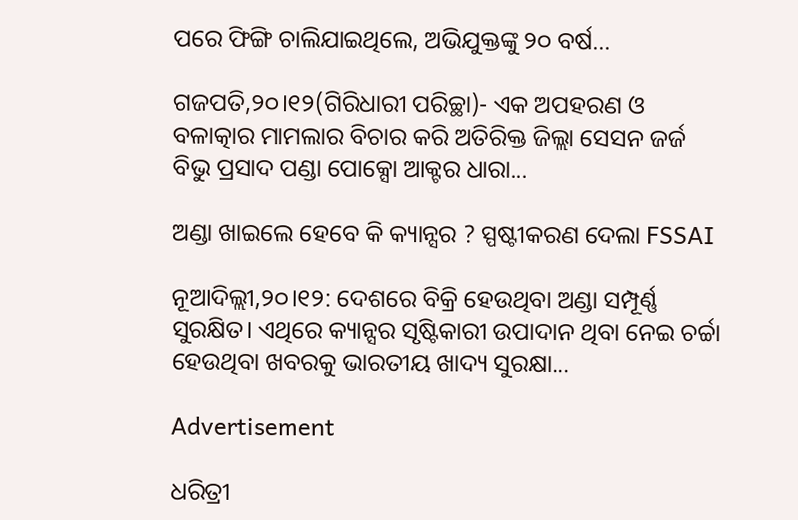ପରେ ଫିଙ୍ଗି ଚାଲିଯାଇଥିଲେ, ଅଭିଯୁକ୍ତଙ୍କୁ ୨୦ ବର୍ଷ…

ଗଜପତି,୨୦।୧୨(ଗିରିଧାରୀ ପରିଚ୍ଛା)- ଏକ ଅପହରଣ ଓ ବଳାତ୍କାର ମାମଲାର ବିଚାର କରି ଅତିରିକ୍ତ ଜିଲ୍ଲା ସେସନ ଜର୍ଜ ବିଭୁ ପ୍ରସାଦ ପଣ୍ଡା ପୋକ୍ସୋ ଆକ୍ଟର ଧାରା...

ଅଣ୍ଡା ଖାଇଲେ ହେବେ କି କ୍ୟାନ୍ସର ? ସ୍ପଷ୍ଟୀକରଣ ଦେଲା FSSAI

ନୂଆଦିଲ୍ଲୀ,୨୦।୧୨: ଦେଶରେ ବିକ୍ରି ହେଉଥିବା ଅଣ୍ଡା ସମ୍ପୂର୍ଣ୍ଣ ସୁରକ୍ଷିତ। ଏଥିରେ କ୍ୟାନ୍ସର ସୃଷ୍ଟିକାରୀ ଉପାଦାନ ଥିବା ନେଇ ଚର୍ଚ୍ଚା ହେଉଥିବା ଖବରକୁ ଭାରତୀୟ ଖାଦ୍ୟ ସୁରକ୍ଷା...

Advertisement

ଧରିତ୍ରୀ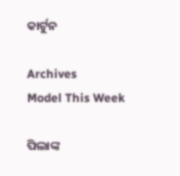କାର୍ଟୁନ

Archives
Model This Week

ପିଲାଙ୍କ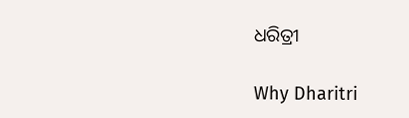ଧରିତ୍ରୀ

Why Dharitri